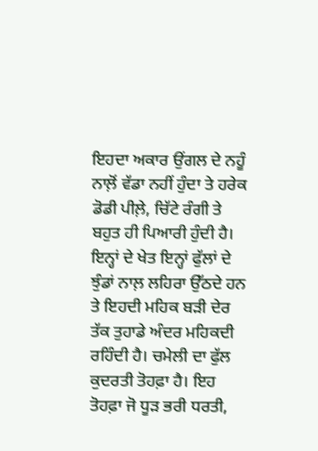ਇਹਦਾ ਅਕਾਰ ਉਂਗਲ ਦੇ ਨਹੂੰ ਨਾਲ਼ੋਂ ਵੱਡਾ ਨਹੀਂ ਹੁੰਦਾ ਤੇ ਹਰੇਕ ਡੋਡੀ ਪੀਲ਼ੇ, ਚਿੱਟੇ ਰੰਗੀ ਤੇ ਬਹੁਤ ਹੀ ਪਿਆਰੀ ਹੁੰਦੀ ਹੈ। ਇਨ੍ਹਾਂ ਦੇ ਖੇਤ ਇਨ੍ਹਾਂ ਫੁੱਲਾਂ ਦੇ ਝੁੰਡਾਂ ਨਾਲ਼ ਲਹਿਰਾ ਉੱਠਦੇ ਹਨ ਤੇ ਇਹਦੀ ਮਹਿਕ ਬੜੀ ਦੇਰ ਤੱਕ ਤੁਹਾਡੇ ਅੰਦਰ ਮਹਿਕਦੀ ਰਹਿੰਦੀ ਹੈ। ਚਮੇਲੀ ਦਾ ਫੁੱਲ ਕੁਦਰਤੀ ਤੋਹਫ਼ਾ ਹੈ। ਇਹ ਤੋਹਫ਼ਾ ਜੋ ਧੂੜ ਭਰੀ ਧਰਤੀ,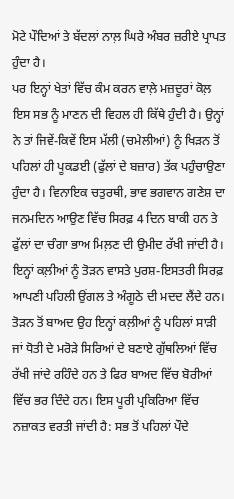ਮੋਟੇ ਪੌਦਿਆਂ ਤੇ ਬੱਦਲਾਂ ਨਾਲ਼ ਘਿਰੇ ਅੰਬਰ ਜ਼ਰੀਏ ਪ੍ਰਾਪਤ ਹੁੰਦਾ ਹੈ।
ਪਰ ਇਨ੍ਹਾਂ ਖੇਤਾਂ ਵਿੱਚ ਕੰਮ ਕਰਨ ਵਾਲ਼ੇ ਮਜ਼ਦੂਰਾਂ ਕੋਲ਼ ਇਸ ਸਭ ਨੂੰ ਮਾਣਨ ਦੀ ਵਿਹਲ ਹੀ ਕਿੱਥੇ ਹੁੰਦੀ ਹੈ। ਉਨ੍ਹਾਂ ਨੇ ਤਾਂ ਜਿਵੇਂ-ਕਿਵੇਂ ਇਸ ਮੱਲੀ (ਚਮੇਲੀਆਂ) ਨੂੰ ਖਿੜਨ ਤੋਂ ਪਹਿਲਾਂ ਹੀ ਪੂਕਡਈ (ਫੁੱਲਾਂ ਦੇ ਬਜ਼ਾਰ) ਤੱਕ ਪਹੁੰਚਾਉਣਾ ਹੁੰਦਾ ਹੈ। ਵਿਨਾਇਕ ਚਤੁਰਥੀ, ਭਾਵ ਭਗਵਾਨ ਗਣੇਸ਼ ਦਾ ਜਨਮਦਿਨ ਆਉਣ ਵਿੱਚ ਸਿਰਫ਼ 4 ਦਿਨ ਬਾਕੀ ਹਨ ਤੇ ਫੁੱਲਾਂ ਦਾ ਚੰਗਾ ਭਾਅ ਮਿਲ਼ਣ ਦੀ ਉਮੀਦ ਰੱਖੀ ਜਾਂਦੀ ਹੈ।
ਇਨ੍ਹਾਂ ਕਲ਼ੀਆਂ ਨੂੰ ਤੋੜਨ ਵਾਸਤੇ ਪੁਰਸ਼-ਇਸਤਰੀ ਸਿਰਫ਼ ਆਪਣੀ ਪਹਿਲੀ ਉਂਗਲ ਤੇ ਅੰਗੂਠੇ ਦੀ ਮਦਦ ਲੈਂਦੇ ਹਨ। ਤੋੜਨ ਤੋਂ ਬਾਅਦ ਉਹ ਇਨ੍ਹਾਂ ਕਲ਼ੀਆਂ ਨੂੰ ਪਹਿਲਾਂ ਸਾੜੀ ਜਾਂ ਧੋਤੀ ਦੇ ਮਰੋੜੇ ਸਿਰਿਆਂ ਦੇ ਬਣਾਏ ਗੁੱਥਲਿਆਂ ਵਿੱਚ ਰੱਖੀ ਜਾਂਦੇ ਰਹਿੰਦੇ ਹਨ ਤੇ ਫਿਰ ਬਾਅਦ ਵਿੱਚ ਬੋਰੀਆਂ ਵਿੱਚ ਭਰ ਦਿੰਦੇ ਹਨ। ਇਸ ਪੂਰੀ ਪ੍ਰਕਿਰਿਆ ਵਿੱਚ ਨਜ਼ਾਕਤ ਵਰਤੀ ਜਾਂਦੀ ਹੈ: ਸਭ ਤੋਂ ਪਹਿਲਾਂ ਪੌਦੇ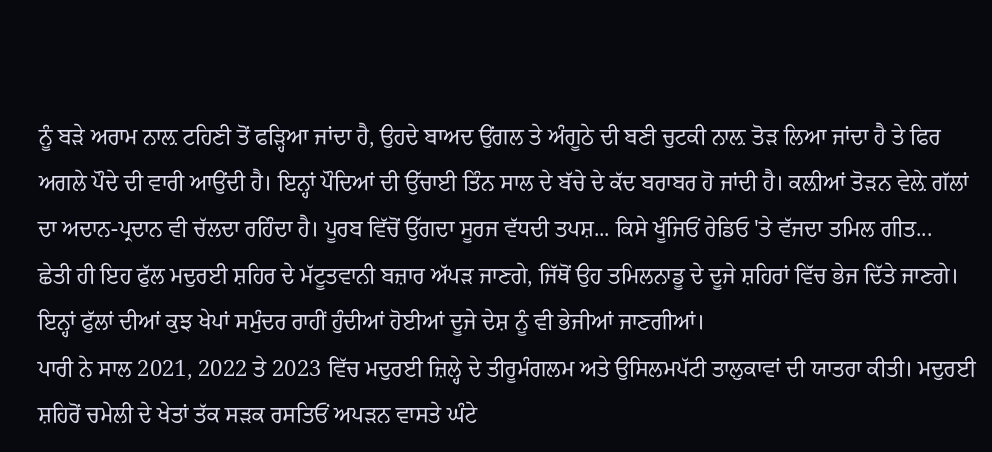ਨੂੰ ਬੜੇ ਅਰਾਮ ਨਾਲ਼ ਟਹਿਣੀ ਤੋਂ ਫੜ੍ਹਿਆ ਜਾਂਦਾ ਹੈ, ਉਹਦੇ ਬਾਅਦ ਉਂਗਲ ਤੇ ਅੰਗੂਠੇ ਦੀ ਬਣੀ ਚੁਟਕੀ ਨਾਲ਼ ਤੋੜ ਲਿਆ ਜਾਂਦਾ ਹੈ ਤੇ ਫਿਰ ਅਗਲੇ ਪੌਦੇ ਦੀ ਵਾਰੀ ਆਉਂਦੀ ਹੈ। ਇਨ੍ਹਾਂ ਪੌਦਿਆਂ ਦੀ ਉੱਚਾਈ ਤਿੰਨ ਸਾਲ ਦੇ ਬੱਚੇ ਦੇ ਕੱਦ ਬਰਾਬਰ ਹੋ ਜਾਂਦੀ ਹੈ। ਕਲ਼ੀਆਂ ਤੋੜਨ ਵੇਲ਼ੇ ਗੱਲਾਂ ਦਾ ਅਦਾਨ-ਪ੍ਰਦਾਨ ਵੀ ਚੱਲਦਾ ਰਹਿੰਦਾ ਹੈ। ਪੂਰਬ ਵਿੱਚੋਂ ਉੱਗਦਾ ਸੂਰਜ ਵੱਧਦੀ ਤਪਸ਼... ਕਿਸੇ ਖੂੰਜਿਓਂ ਰੇਡਿਓ 'ਤੇ ਵੱਜਦਾ ਤਮਿਲ ਗੀਤ...
ਛੇਤੀ ਹੀ ਇਹ ਫੁੱਲ ਮਦੁਰਈ ਸ਼ਹਿਰ ਦੇ ਮੱਟੂਤਵਾਨੀ ਬਜ਼ਾਰ ਅੱਪੜ ਜਾਣਗੇ, ਜਿੱਥੋਂ ਉਹ ਤਮਿਲਨਾਡੂ ਦੇ ਦੂਜੇ ਸ਼ਹਿਰਾਂ ਵਿੱਚ ਭੇਜ ਦਿੱਤੇ ਜਾਣਗੇ। ਇਨ੍ਹਾਂ ਫੁੱਲਾਂ ਦੀਆਂ ਕੁਝ ਖੇਪਾਂ ਸਮੁੰਦਰ ਰਾਹੀਂ ਹੁੰਦੀਆਂ ਹੋਈਆਂ ਦੂਜੇ ਦੇਸ਼ ਨੂੰ ਵੀ ਭੇਜੀਆਂ ਜਾਣਗੀਆਂ।
ਪਾਰੀ ਨੇ ਸਾਲ 2021, 2022 ਤੇ 2023 ਵਿੱਚ ਮਦੁਰਈ ਜ਼ਿਲ੍ਹੇ ਦੇ ਤੀਰੂਮੰਗਲਮ ਅਤੇ ਉਸਿਲਮਪੱਟੀ ਤਾਲੁਕਾਵਾਂ ਦੀ ਯਾਤਰਾ ਕੀਤੀ। ਮਦੁਰਈ ਸ਼ਹਿਰੋਂ ਚਮੇਲੀ ਦੇ ਖੇਤਾਂ ਤੱਕ ਸੜਕ ਰਸਤਿਓਂ ਅਪੜਨ ਵਾਸਤੇ ਘੰਟੇ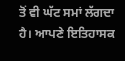ਤੋਂ ਵੀ ਘੱਟ ਸਮਾਂ ਲੱਗਦਾ ਹੈ। ਆਪਣੇ ਇਤਿਹਾਸਕ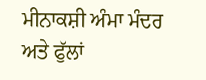ਮੀਨਾਕਸ਼ੀ ਅੰਮਾ ਮੰਦਰ ਅਤੇ ਫੁੱਲਾਂ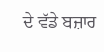ਦੇ ਵੱਡੇ ਬਜ਼ਾਰ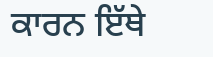ਕਾਰਨ ਇੱਥੇ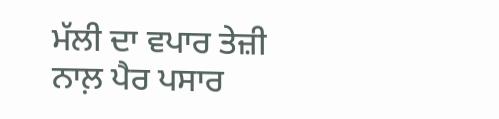ਮੱਲੀ ਦਾ ਵਪਾਰ ਤੇਜ਼ੀ ਨਾਲ਼ ਪੈਰ ਪਸਾਰ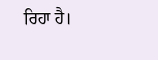ਰਿਹਾ ਹੈ।